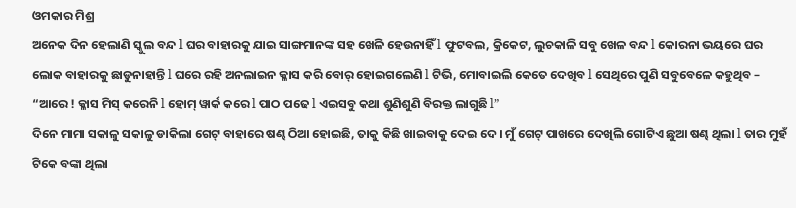ଓମକାର ମିଶ୍ର
ଅନେକ ଦିନ ହେଲାଣି ସ୍କୁଲ ବନ୍ଦ l ଘର ବାହାରକୁ ଯାଇ ସାଙ୍ଗମାନଙ୍କ ସହ ଖେଳି ହେଉନାହିଁ l ଫୁଟବଲ, କ୍ରିକେଟ, ଲୁଚକାଳି ସବୁ ଖେଳ ବନ୍ଦ l କୋରନା ଭୟରେ ଘର ଲୋକ ବାହାରକୁ ଛାଡୁନାହାନ୍ତି l ଘରେ ରହି ଅନଲାଇନ କ୍ଳାସ କରି ବୋର୍ ହୋଇଗଲେଣି l ଟିଭି, ମୋବାଇଲି କେତେ ଦେଖିବ l ସେଥିରେ ପୁଣି ସବୁବେଳେ କହୁଥିବ – “ଆରେ ! କ୍ଳାସ ମିସ୍ କରେନି l ହୋମ୍ ୱାର୍କ କରେ l ପାଠ ପଢେ l ଏଇସବୁ କଥା ଶୁଣିଶୁଣି ବିରକ୍ତ ଲାଗୁଛି l”
ଦିନେ ମାମା ସକାଳୁ ସକାଳୁ ଡାକିଲା ଗେଟ୍ ବାହାରେ ଷଣ୍ଢ ଠିଆ ହୋଇଛି, ତାକୁ କିଛି ଖାଇବାକୁ ଦେଇ ଦେ । ମୁଁ ଗେଟ୍ ପାଖରେ ଦେଖିଲି ଗୋଟିଏ ଛୁଆ ଷଣ୍ଢ ଥିଲା l ତାର ମୁହଁ ଟିକେ ବଙ୍କା ଥିଲା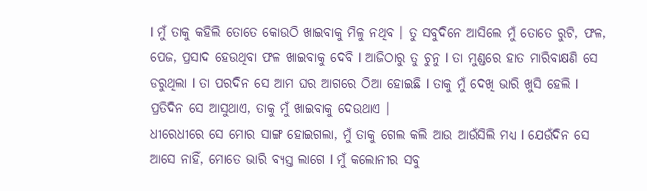l ମୁଁ ତାକୁ କହିଲି ତୋତେ କୋଉଠି ଖାଇବାକୁ ମିଳୁ ନଥିବ । ତୁ ସବୁଦିନେ ଆସିଲେ ମୁଁ ତୋତେ ରୁଟି, ଫଳ, ପେଜ, ପ୍ରସାଦ ହେଉଥିବା ଫଳ ଖାଇବାକୁ ଦେବି l ଆଜିଠାରୁ ତୁ ଚୁନୁ l ତା ମୁଣ୍ଡରେ ହାତ ମାରିବାକ୍ଷଣି ସେ ଡରୁଥିଲା l ତା ପରଦିନ ସେ ଆମ ଘର ଆଗରେ ଠିଆ ହୋଇଛି l ତାକୁ ମୁଁ ଦେଖି ଭାରି ଖୁସି ହେଲି l ପ୍ରତିଦିନ ସେ ଆସୁଥାଏ, ତାକୁ ମୁଁ ଖାଇବାକୁ ଦେଉଥାଏ ।
ଧୀରେଧୀରେ ସେ ମୋର ସାଙ୍ଗ ହୋଇଗଲା, ମୁଁ ତାକୁ ଗେଲ କଲି ଆଉ ଆଉଁସିଲି ମଧ୍ୟ l ଯେଉଁଦିନ ସେ ଆସେ ନାହିଁ, ମୋତେ ଭାରି ବ୍ୟସ୍ତ ଲାଗେ l ମୁଁ କଲୋନୀର ସବୁ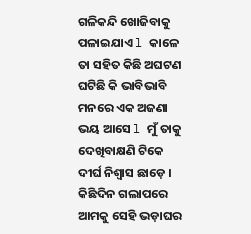ଗଳିକନ୍ଦି ଖୋଜିବାକୁ ପଳାଇଯାଏ l କାଳେ ତା ସହିତ କିଛି ଅଘଟଣ ଘଟିଛି କି ଭାବିଭାବି ମନରେ ଏକ ଅଜଣା ଭୟ ଆସେ l ମୁଁ ତାକୁ ଦେଖିବାକ୍ଷଣି ଟିକେ ଦୀର୍ଘ ନିଶ୍ୱାସ ଛାଡ଼େ ।
କିଛିଦିନ ଗଲାପରେ ଆମକୁ ସେହି ଭଡ଼ାଘର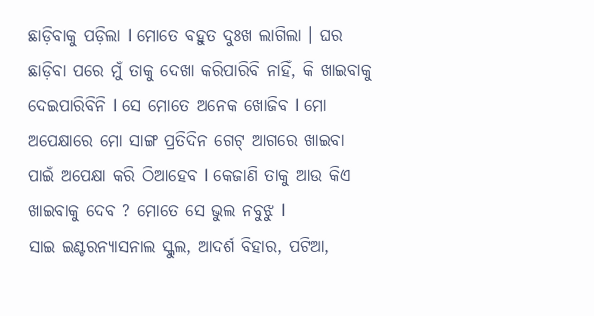ଛାଡ଼ିବାକୁ ପଡ଼ିଲା l ମୋତେ ବହୁତ ଦୁଃଖ ଲାଗିଲା । ଘର ଛାଡ଼ିବା ପରେ ମୁଁ ତାକୁ ଦେଖା କରିପାରିବି ନାହିଁ, କି ଖାଇବାକୁ ଦେଇପାରିବିନି l ସେ ମୋତେ ଅନେକ ଖୋଜିବ l ମୋ ଅପେକ୍ଷାରେ ମୋ ସାଙ୍ଗ ପ୍ରତିଦିନ ଗେଟ୍ ଆଗରେ ଖାଇବା ପାଇଁ ଅପେକ୍ଷା କରି ଠିଆହେବ l କେଜାଣି ତାକୁ ଆଉ କିଏ ଖାଇବାକୁ ଦେବ ? ମୋତେ ସେ ଭୁଲ ନବୁଝୁ l
ସାଇ ଇଣ୍ଟରନ୍ୟାସନାଲ ସ୍କୁଲ, ଆଦର୍ଶ ବିହାର, ପଟିଆ,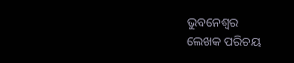ଭୁବନେଶ୍ୱର
ଲେଖକ ପରିଚୟ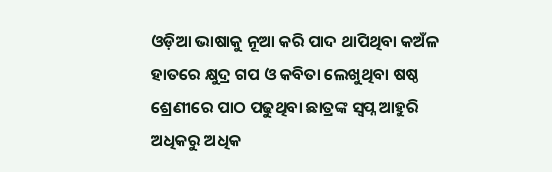ଓଡ଼ିଆ ଭାଷାକୁ ନୂଆ କରି ପାଦ ଥାପିଥିବା କଅଁଳ ହାତରେ କ୍ଷୁଦ୍ର ଗପ ଓ କବିତା ଲେଖୁଥିବା ଷଷ୍ଠ ଶ୍ରେଣୀରେ ପାଠ ପଢୁଥିବା ଛାତ୍ରଙ୍କ ସ୍ଵପ୍ନ ଆହୁରି ଅଧିକରୁ ଅଧିକ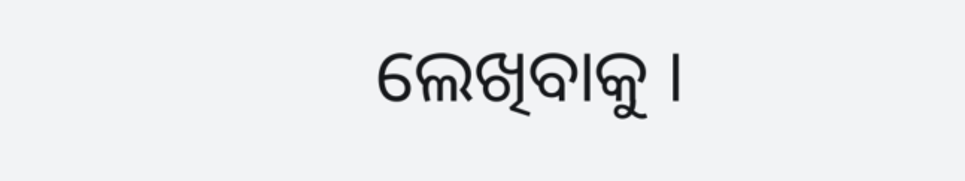ଲେଖିବାକୁ ।